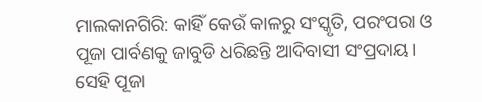ମାଲକାନଗିରି: କାହିଁ କେଉଁ କାଳରୁ ସଂସ୍କୃତି, ପରଂପରା ଓ ପୂଜା ପାର୍ବଣକୁ ଜାବୁଡି ଧରିଛନ୍ତି ଆଦିବାସୀ ସଂପ୍ରଦାୟ। ସେହି ପୂଜା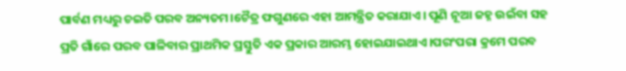ପାର୍ବଣ ମଧ୍ୟରୁ ଚଇତି ପରବ ଅନ୍ୟତମ।ଚୈତ୍ର ଫଗୁଣରେ ଏହା ଆମନ୍ତ୍ରିତ କରାଯାଏ। ପୂଣି ନୂଆ ଜହ୍ନ ଉଇଁବା ସହ ପ୍ରତି ଗାଁରେ ପରବ ପାଳିବାର ପ୍ରାଥମିକ ପ୍ରସ୍ତୁତି ଏକ ପ୍ରକାର ଆରମ୍ଭ ହୋଇଯାଇଥାଏ।ପରଂପରା କ୍ରମେ ପରବ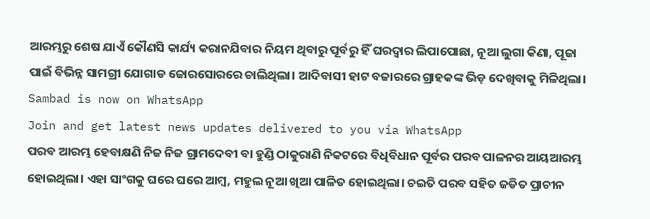ଆରମ୍ଭରୁ ଶେଷ ଯାଏଁ କୌଣସି କାର୍ଯ୍ୟ କରାନଯିବାର ନିୟମ ଥିବାରୁ ପୂର୍ବରୁ ହିଁ ଘରଦ୍ବାର ଲିପାପୋଛା, ନୂଆ ଲୁଗା କିଣା, ପୂଜା ପାଇଁ ବିଭିନ୍ନ ସାମଗ୍ରୀ ଯୋଗାଡ ଜୋରସୋରରେ ଚାଲିଥିଲା। ଆଦିବାସୀ ହାଟ ବଜାରରେ ଗ୍ରାହକଙ୍କ ଭିଡ଼ ଦେଖିବାକୁ ମିଳିଥିଲା।
Sambad is now on WhatsApp
Join and get latest news updates delivered to you via WhatsApp
ପରବ ଆରମ୍ଭ ହେବାକ୍ଷଣି ନିଜ ନିଜ ଗ୍ରାମଦେବୀ ବା ହୁଣ୍ଡି ଠାକୁରାଣି ନିକଟରେ ବିଧିବିଧାନ ପୂର୍ବର ପରବ ପାଳନର ଆୟଆରମ୍ଭ ହୋଇଥିଲା। ଏହା ସାଂଗକୁ ଘରେ ଘରେ ଆମ୍ବ, ମହୁଲ ନୂଆ ଖିଆ ପାଳିତ ହୋଇଥିଲା। ଚଇତି ପରବ ସହିତ ଜଡିତ ପ୍ରାଚୀନ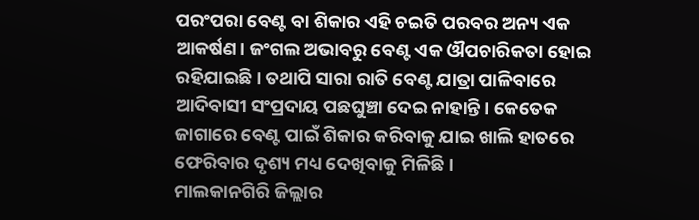ପରଂପରା ବେଣ୍ଟ ବା ଶିକାର ଏହି ଚଇତି ପରବର ଅନ୍ୟ ଏକ ଆକର୍ଷଣ। ଜଂଗଲ ଅଭାବରୁ ବେଣ୍ଟ ଏକ ଔପଚାରିକତା ହୋଇ ରହିଯାଇଛି। ତଥାପି ସାରା ରାତି ବେଣ୍ଟ ଯାତ୍ରା ପାଳିବାରେ ଆଦିବାସୀ ସଂପ୍ରଦାୟ ପଛଘୁଞ୍ଚା ଦେଇ ନାହାନ୍ତି। କେତେକ ଜାଗାରେ ବେଣ୍ଟ ପାଇଁ ଶିକାର କରିବାକୁ ଯାଇ ଖାଲି ହାତରେ ଫେରିବାର ଦୃଶ୍ୟ ମଧ୍ୟ ଦେଖିବାକୁ ମିଳିଛି।
ମାଲକାନଗିରି ଜିଲ୍ଲାର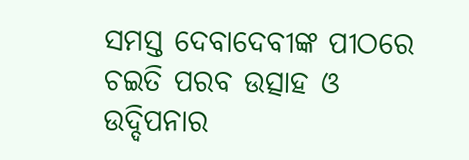ସମସ୍ତ ଦେବାଦେବୀଙ୍କ ପୀଠରେ ଚଇତି ପରବ ଉତ୍ସାହ ଓ ଉଦ୍ଦିପନାର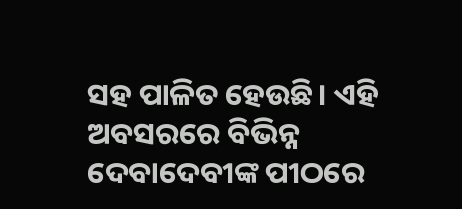ସହ ପାଳିତ ହେଉଛି। ଏହି ଅବସରରେ ବିଭିନ୍ନ ଦେବାଦେବୀଙ୍କ ପୀଠରେ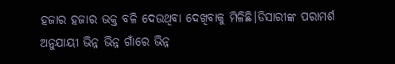ହଜାର ହଜାର ଭକ୍ତ ବଳି ଦେଉଥିବା ଦେଖିବାକୁ ମିଳିଛି।ଡିସାରୀଙ୍କ ପରାମର୍ଶ ଅନୁଯାୟୀ ଭିନ୍ନ ଭିନ୍ନ ଗାଁରେ ଭିନ୍ନ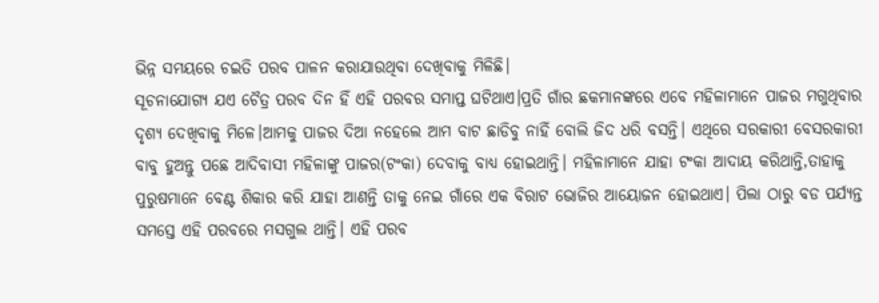ଭିନ୍ନ ସମୟରେ ଚଇତି ପରବ ପାଳନ କରାଯାଉଥିବା ଦେଖିବାକୁ ମିଳିଛି।
ସୂଚନାଯୋଗ୍ୟ ଯଏ ଚୈତ୍ର ପରବ ଦିନ ହିଁ ଏହି ପରବର ସମାପ୍ତ ଘଟିଥାଏ।ପ୍ରତି ଗାଁର ଛକମାନଙ୍କରେ ଏବେ ମହିଳାମାନେ ପାଜର ମଗୁଥିବାର ଦୃଶ୍ୟ ଦେଖିବାକୁ ମିଳେ।ଆମକୁ ପାଜର ଦିଆ ନହେଲେ ଆମ ବାଟ ଛାଡିବୁ ନାହିଁ ବୋଲି ଜିଦ ଧରି ବସନ୍ତି। ଏଥିରେ ସରକାରୀ ବେସରକାରୀ ବାବୁ ହୁଅନ୍ତୁ ପଛେ ଆଦିବାସୀ ମହିଳାଙ୍କୁ ପାଜର(ଟଂକା) ଦେବାକୁ ବାଧ୍ୟ ହୋଇଥାନ୍ତି। ମହିଳାମାନେ ଯାହା ଟଂକା ଆଦାୟ କରିଥାନ୍ତି,ତାହାକୁ ପୁରୁଷମାନେ ବେଣ୍ଟ ଶିକାର କରି ଯାହା ଆଣନ୍ତି ତାକୁ ନେଇ ଗାଁରେ ଏକ ବିରାଟ ଭୋଜିର ଆୟୋଜନ ହୋଇଥାଏ। ପିଲା ଠାରୁ ବଡ ପର୍ଯ୍ୟନ୍ତ ସମସ୍ତେ ଏହି ପରବରେ ମସଗୁଲ ଥାନ୍ତି। ଏହି ପରବ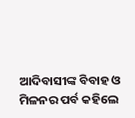ଆଦିବାସୀଙ୍କ ବିବାହ ଓ ମିଳନର ପର୍ବ କହିଲେ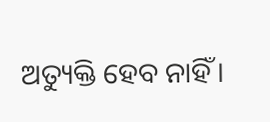ଅତ୍ୟୁକ୍ତି ହେବ ନାହିଁ।